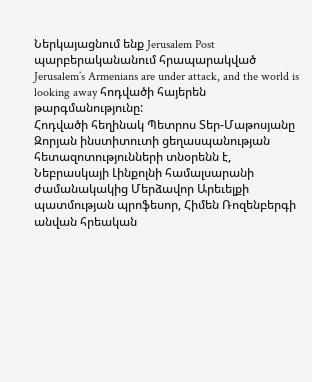Ներկայացնում ենք Jerusalem Post պարբերականանում հրապարակված Jerusalem’s Armenians are under attack, and the world is looking away հոդվածի հայերեն թարգմանությունը:
Հոդվածի հեղինակ Պետրոս Տեր-Մաթոսյանը Զորյան ինստիտուտի ցեղասպանության հետազոտությունների տնօրենն է, Նեբրասկայի Լինքոլնի համալսարանի ժամանակակից Մերձավոր Արեւելքի պատմության պրոֆեսոր, Հիմեն Ռոզենբերգի անվան հրեական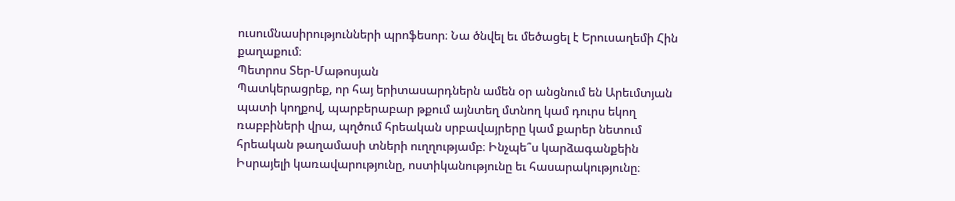ուսումնասիրությունների պրոֆեսոր։ Նա ծնվել եւ մեծացել է Երուսաղեմի Հին քաղաքում։
Պետրոս Տեր-Մաթոսյան
Պատկերացրեք, որ հայ երիտասարդներն ամեն օր անցնում են Արեւմտյան պատի կողքով, պարբերաբար թքում այնտեղ մտնող կամ դուրս եկող ռաբբիների վրա, պղծում հրեական սրբավայրերը կամ քարեր նետում հրեական թաղամասի տների ուղղությամբ։ Ինչպե՞ս կարձագանքեին Իսրայելի կառավարությունը, ոստիկանությունը եւ հասարակությունը։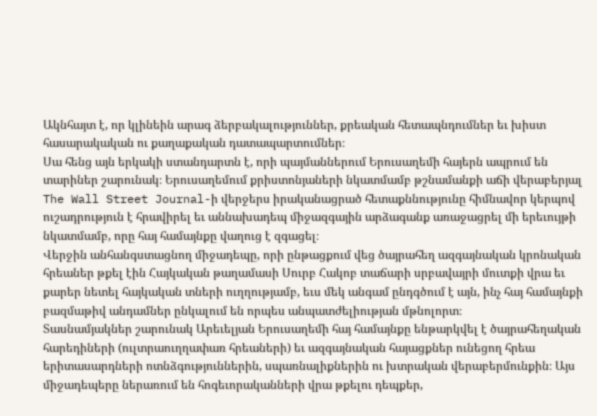Ակնհայտ է, որ կլինեին արագ ձերբակալություններ, քրեական հետապնդումներ եւ խիստ հասարակական ու քաղաքական դատապարտումներ։
Սա հենց այն երկակի ստանդարտն է, որի պայմաններում Երուսաղեմի հայերն ապրում են տարիներ շարունակ։ Երուսաղեմում քրիստոնյաների նկատմամբ թշնամանքի աճի վերաբերյալ The Wall Street Journal-ի վերջերս իրականացրած հետաքննությունը հիմնավոր կերպով ուշադրություն է հրավիրել եւ աննախադեպ միջազգային արձագանք առաջացրել մի երեւույթի նկատմամբ, որը հայ համայնքը վաղուց է զգացել։
Վերջին անհանգստացնող միջադեպը, որի ընթացքում վեց ծայրահեղ ազգայնական կրոնական հրեաներ թքել էին Հայկական թաղամասի Սուրբ Հակոբ տաճարի սրբավայրի մուտքի վրա եւ քարեր նետել հայկական տների ուղղությամբ, եւս մեկ անգամ ընդգծում է այն, ինչ հայ համայնքի բազմաթիվ անդամներ ընկալում են որպես անպատժելիության մթնոլորտ։
Տասնամյակներ շարունակ Արեւելյան Երուսաղեմի հայ համայնքը ենթարկվել է ծայրահեղական հարեդիների (ուլտրաուղղափառ հրեաների) եւ ազգայնական հայացքներ ունեցող հրեա երիտասարդների ոտնձգություններին, սպառնալիքներին ու խտրական վերաբերմունքին։ Այս միջադեպերը ներառում են հոգեւորականների վրա թքելու դեպքեր,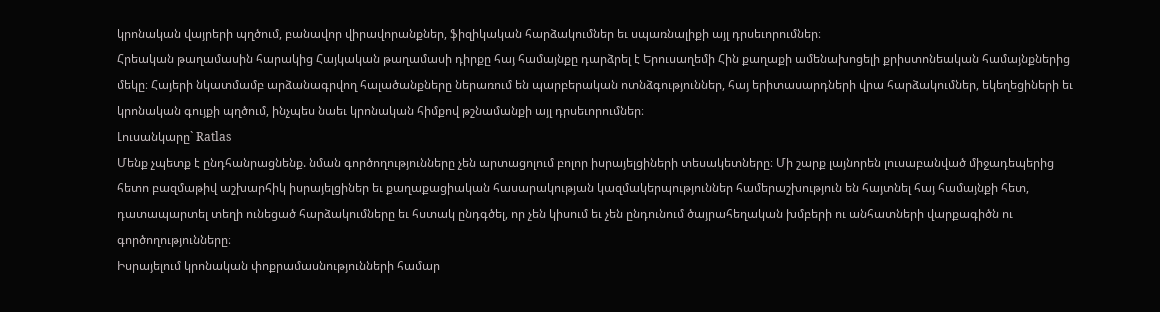կրոնական վայրերի պղծում, բանավոր վիրավորանքներ, ֆիզիկական հարձակումներ եւ սպառնալիքի այլ դրսեւորումներ։
Հրեական թաղամասին հարակից Հայկական թաղամասի դիրքը հայ համայնքը դարձրել է Երուսաղեմի Հին քաղաքի ամենախոցելի քրիստոնեական համայնքներից մեկը։ Հայերի նկատմամբ արձանագրվող հալածանքները ներառում են պարբերական ոտնձգություններ, հայ երիտասարդների վրա հարձակումներ, եկեղեցիների եւ կրոնական գույքի պղծում, ինչպես նաեւ կրոնական հիմքով թշնամանքի այլ դրսեւորումներ։
Լուսանկարը` Ratlas
Մենք չպետք է ընդհանրացնենք. նման գործողությունները չեն արտացոլում բոլոր իսրայելցիների տեսակետները։ Մի շարք լայնորեն լուսաբանված միջադեպերից հետո բազմաթիվ աշխարհիկ իսրայելցիներ եւ քաղաքացիական հասարակության կազմակերպություններ համերաշխություն են հայտնել հայ համայնքի հետ, դատապարտել տեղի ունեցած հարձակումները եւ հստակ ընդգծել, որ չեն կիսում եւ չեն ընդունում ծայրահեղական խմբերի ու անհատների վարքագիծն ու գործողությունները։
Իսրայելում կրոնական փոքրամասնությունների համար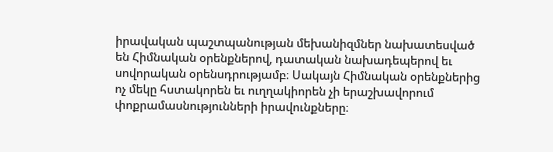իրավական պաշտպանության մեխանիզմներ նախատեսված են Հիմնական օրենքներով, դատական նախադեպերով եւ սովորական օրենսդրությամբ։ Սակայն Հիմնական օրենքներից ոչ մեկը հստակորեն եւ ուղղակիորեն չի երաշխավորում փոքրամասնությունների իրավունքները։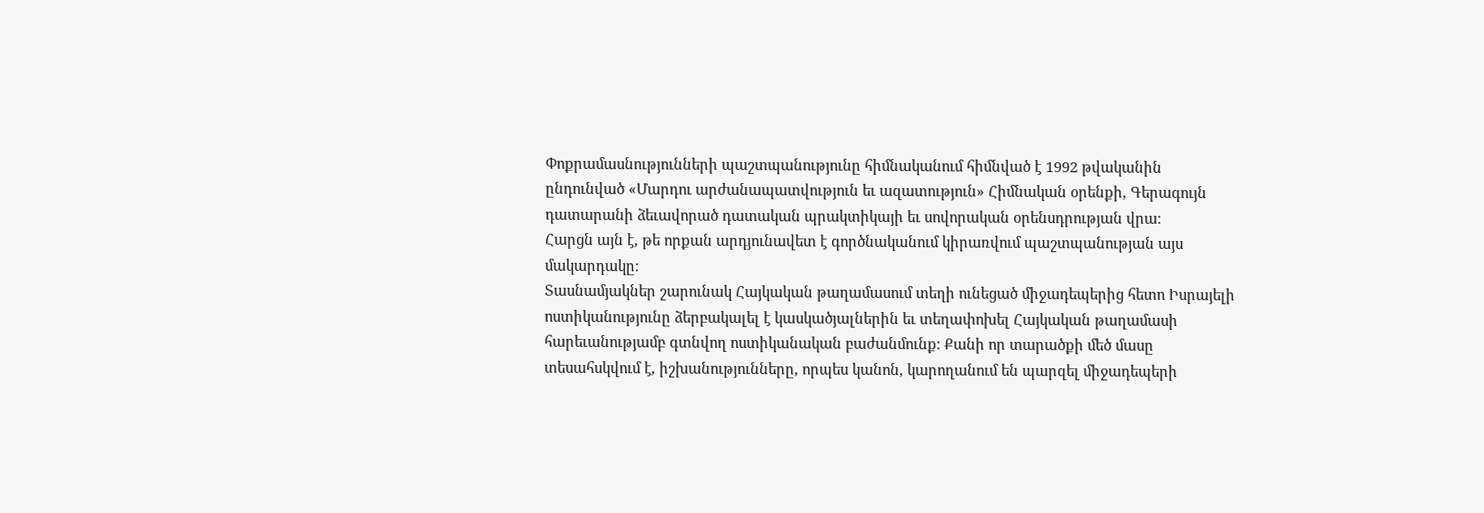Փոքրամասնությունների պաշտպանությունը հիմնականում հիմնված է 1992 թվականին ընդունված «Մարդու արժանապատվություն եւ ազատություն» Հիմնական օրենքի, Գերագույն դատարանի ձեւավորած դատական պրակտիկայի եւ սովորական օրենսդրության վրա։
Հարցն այն է, թե որքան արդյունավետ է գործնականում կիրառվում պաշտպանության այս մակարդակը։
Տասնամյակներ շարունակ Հայկական թաղամասում տեղի ունեցած միջադեպերից հետո Իսրայելի ոստիկանությունը ձերբակալել է կասկածյալներին եւ տեղափոխել Հայկական թաղամասի հարեւանությամբ գտնվող ոստիկանական բաժանմունք։ Քանի որ տարածքի մեծ մասը տեսահսկվում է, իշխանությունները, որպես կանոն, կարողանում են պարզել միջադեպերի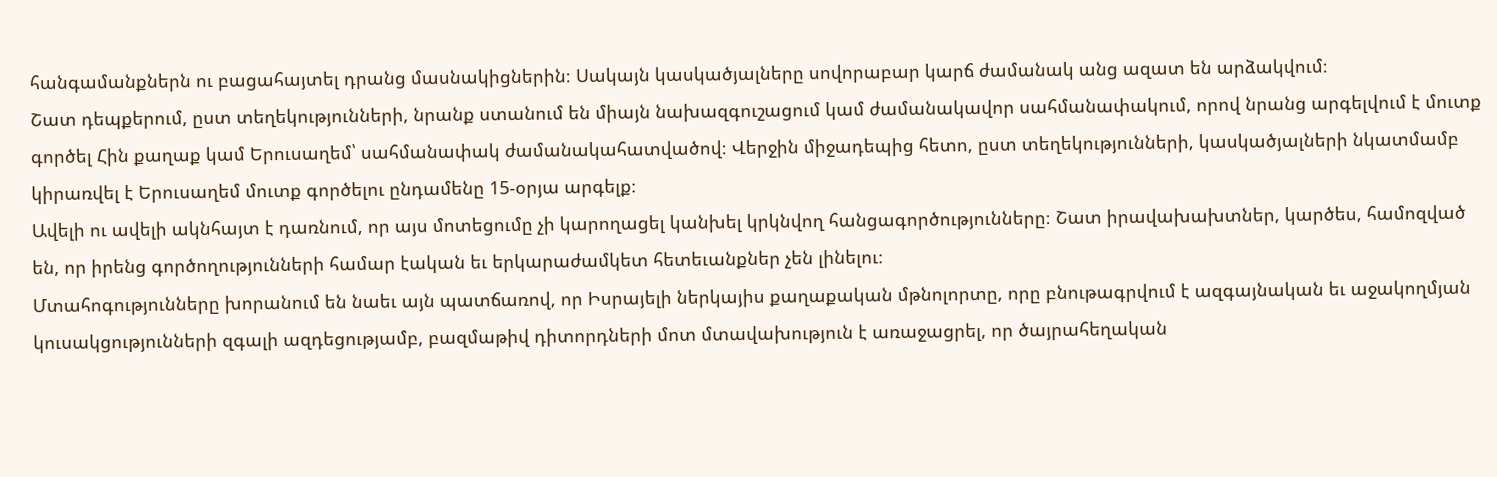հանգամանքներն ու բացահայտել դրանց մասնակիցներին։ Սակայն կասկածյալները սովորաբար կարճ ժամանակ անց ազատ են արձակվում։
Շատ դեպքերում, ըստ տեղեկությունների, նրանք ստանում են միայն նախազգուշացում կամ ժամանակավոր սահմանափակում, որով նրանց արգելվում է մուտք գործել Հին քաղաք կամ Երուսաղեմ՝ սահմանափակ ժամանակահատվածով։ Վերջին միջադեպից հետո, ըստ տեղեկությունների, կասկածյալների նկատմամբ կիրառվել է Երուսաղեմ մուտք գործելու ընդամենը 15-օրյա արգելք։
Ավելի ու ավելի ակնհայտ է դառնում, որ այս մոտեցումը չի կարողացել կանխել կրկնվող հանցագործությունները։ Շատ իրավախախտներ, կարծես, համոզված են, որ իրենց գործողությունների համար էական եւ երկարաժամկետ հետեւանքներ չեն լինելու։
Մտահոգությունները խորանում են նաեւ այն պատճառով, որ Իսրայելի ներկայիս քաղաքական մթնոլորտը, որը բնութագրվում է ազգայնական եւ աջակողմյան կուսակցությունների զգալի ազդեցությամբ, բազմաթիվ դիտորդների մոտ մտավախություն է առաջացրել, որ ծայրահեղական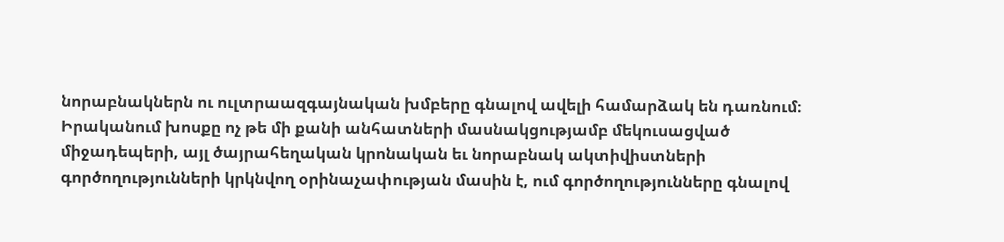նորաբնակներն ու ուլտրաազգայնական խմբերը գնալով ավելի համարձակ են դառնում։
Իրականում խոսքը ոչ թե մի քանի անհատների մասնակցությամբ մեկուսացված միջադեպերի, այլ ծայրահեղական կրոնական եւ նորաբնակ ակտիվիստների գործողությունների կրկնվող օրինաչափության մասին է, ում գործողությունները գնալով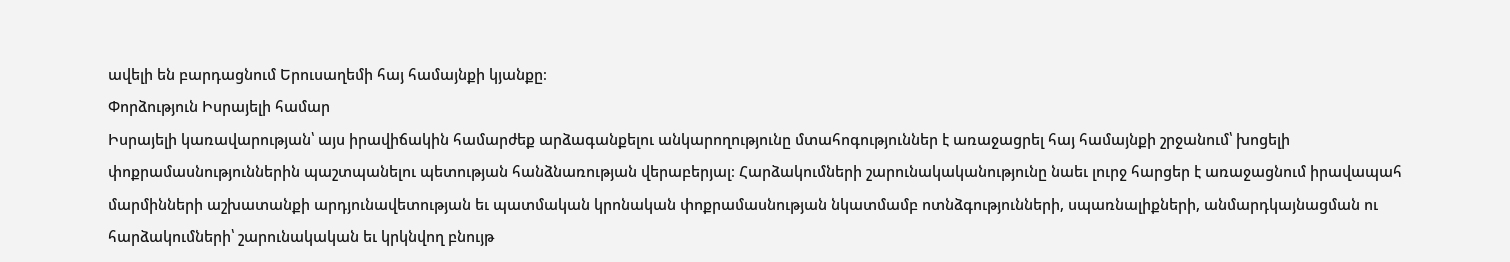ավելի են բարդացնում Երուսաղեմի հայ համայնքի կյանքը։
Փորձություն Իսրայելի համար
Իսրայելի կառավարության՝ այս իրավիճակին համարժեք արձագանքելու անկարողությունը մտահոգություններ է առաջացրել հայ համայնքի շրջանում՝ խոցելի փոքրամասնություններին պաշտպանելու պետության հանձնառության վերաբերյալ։ Հարձակումների շարունակականությունը նաեւ լուրջ հարցեր է առաջացնում իրավապահ մարմինների աշխատանքի արդյունավետության եւ պատմական կրոնական փոքրամասնության նկատմամբ ոտնձգությունների, սպառնալիքների, անմարդկայնացման ու հարձակումների՝ շարունակական եւ կրկնվող բնույթ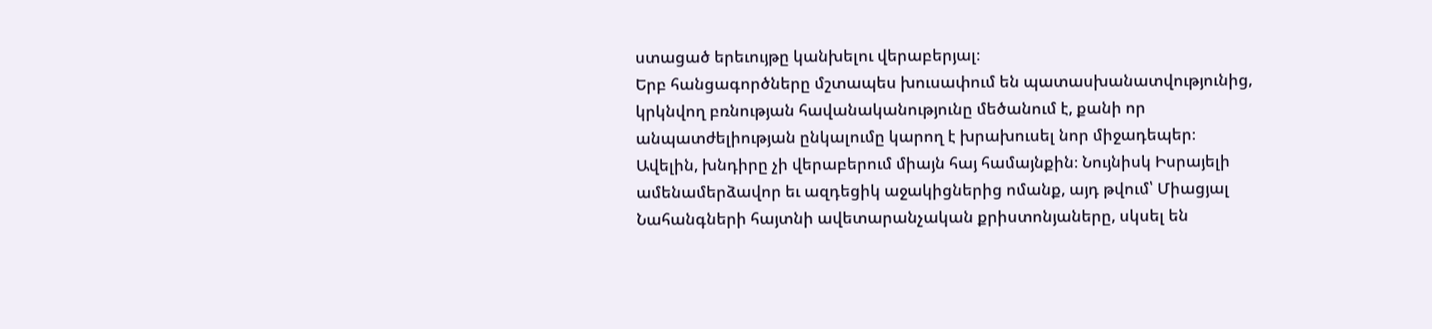ստացած երեւույթը կանխելու վերաբերյալ։
Երբ հանցագործները մշտապես խուսափում են պատասխանատվությունից, կրկնվող բռնության հավանականությունը մեծանում է, քանի որ անպատժելիության ընկալումը կարող է խրախուսել նոր միջադեպեր։
Ավելին, խնդիրը չի վերաբերում միայն հայ համայնքին։ Նույնիսկ Իսրայելի ամենամերձավոր եւ ազդեցիկ աջակիցներից ոմանք, այդ թվում՝ Միացյալ Նահանգների հայտնի ավետարանչական քրիստոնյաները, սկսել են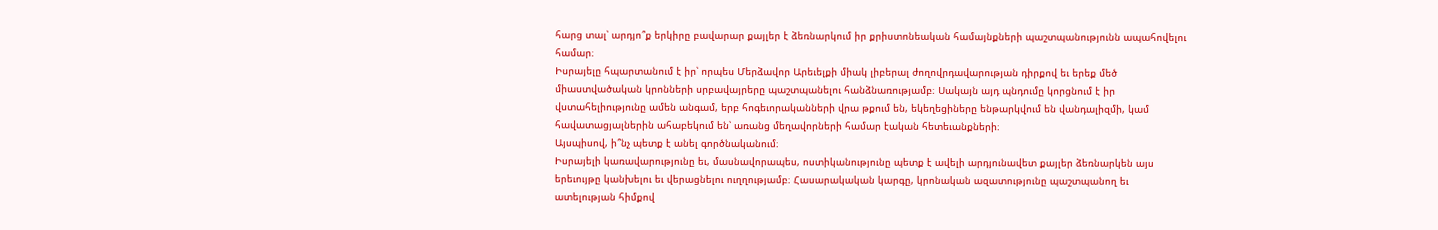հարց տալ՝ արդյո՞ք երկիրը բավարար քայլեր է ձեռնարկում իր քրիստոնեական համայնքների պաշտպանությունն ապահովելու համար։
Իսրայելը հպարտանում է իր՝ որպես Մերձավոր Արեւելքի միակ լիբերալ ժողովրդավարության դիրքով եւ երեք մեծ միաստվածական կրոնների սրբավայրերը պաշտպանելու հանձնառությամբ։ Սակայն այդ պնդումը կորցնում է իր վստահելիությունը ամեն անգամ, երբ հոգեւորականների վրա թքում են, եկեղեցիները ենթարկվում են վանդալիզմի, կամ հավատացյալներին ահաբեկում են՝ առանց մեղավորների համար էական հետեւանքների։
Այսպիսով, ի՞նչ պետք է անել գործնականում։
Իսրայելի կառավարությունը եւ, մասնավորապես, ոստիկանությունը պետք է ավելի արդյունավետ քայլեր ձեռնարկեն այս երեւույթը կանխելու եւ վերացնելու ուղղությամբ։ Հասարակական կարգը, կրոնական ազատությունը պաշտպանող եւ ատելության հիմքով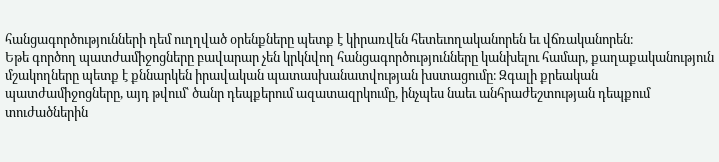հանցագործությունների դեմ ուղղված օրենքները պետք է կիրառվեն հետեւողականորեն եւ վճռականորեն։
Եթե գործող պատժամիջոցները բավարար չեն կրկնվող հանցագործությունները կանխելու համար, քաղաքականություն մշակողները պետք է քննարկեն իրավական պատասխանատվության խստացումը։ Զգալի քրեական պատժամիջոցները, այդ թվում՝ ծանր դեպքերում ազատազրկումը, ինչպես նաեւ անհրաժեշտության դեպքում տուժածներին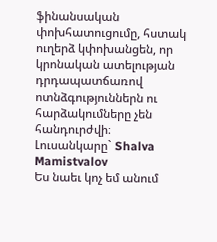ֆինանսական փոխհատուցումը, հստակ ուղերձ կփոխանցեն, որ կրոնական ատելության դրդապատճառով ոտնձգություններն ու հարձակումները չեն հանդուրժվի։
Լուսանկարը` Shalva Mamistvalov
Ես նաեւ կոչ եմ անում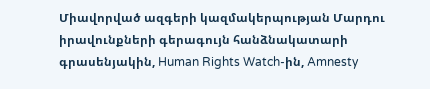Միավորված ազգերի կազմակերպության Մարդու իրավունքների գերագույն հանձնակատարի գրասենյակին, Human Rights Watch-ին, Amnesty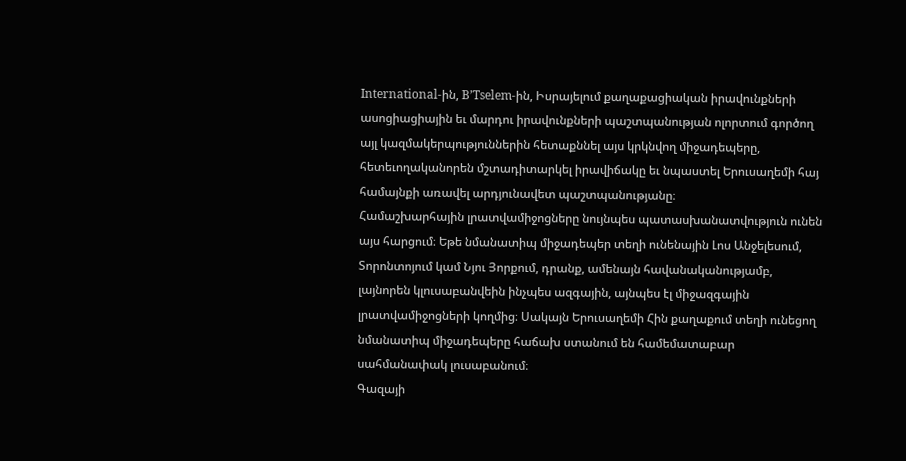International-ին, B’Tselem-ին, Իսրայելում քաղաքացիական իրավունքների ասոցիացիային եւ մարդու իրավունքների պաշտպանության ոլորտում գործող այլ կազմակերպություններին հետաքննել այս կրկնվող միջադեպերը, հետեւողականորեն մշտադիտարկել իրավիճակը եւ նպաստել Երուսաղեմի հայ համայնքի առավել արդյունավետ պաշտպանությանը։
Համաշխարհային լրատվամիջոցները նույնպես պատասխանատվություն ունեն այս հարցում։ Եթե նմանատիպ միջադեպեր տեղի ունենային Լոս Անջելեսում, Տորոնտոյում կամ Նյու Յորքում, դրանք, ամենայն հավանականությամբ, լայնորեն կլուսաբանվեին ինչպես ազգային, այնպես էլ միջազգային լրատվամիջոցների կողմից։ Սակայն Երուսաղեմի Հին քաղաքում տեղի ունեցող նմանատիպ միջադեպերը հաճախ ստանում են համեմատաբար սահմանափակ լուսաբանում։
Գազայի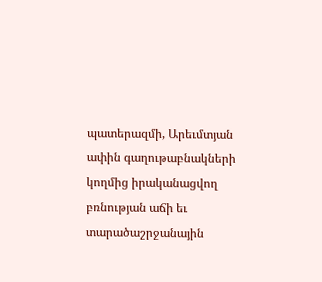պատերազմի, Արեւմտյան ափին գաղութաբնակների կողմից իրականացվող բռնության աճի եւ տարածաշրջանային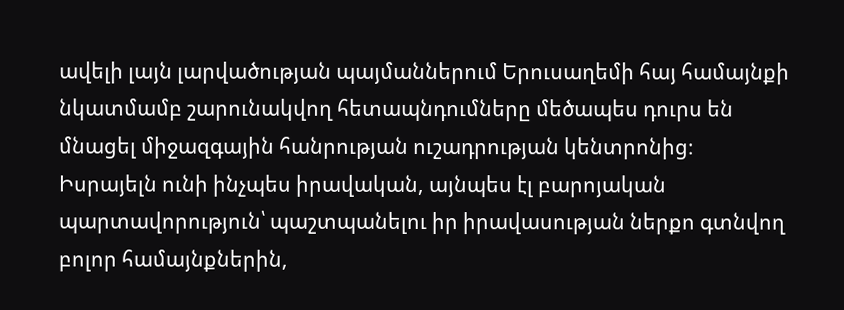ավելի լայն լարվածության պայմաններում Երուսաղեմի հայ համայնքի նկատմամբ շարունակվող հետապնդումները մեծապես դուրս են մնացել միջազգային հանրության ուշադրության կենտրոնից։
Իսրայելն ունի ինչպես իրավական, այնպես էլ բարոյական պարտավորություն՝ պաշտպանելու իր իրավասության ներքո գտնվող բոլոր համայնքներին,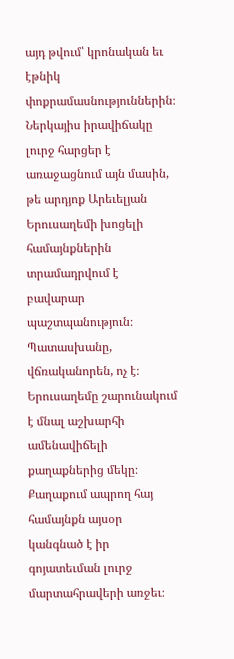այդ թվում՝ կրոնական եւ էթնիկ փոքրամասնություններին։ Ներկայիս իրավիճակը լուրջ հարցեր է առաջացնում այն մասին, թե արդյոք Արեւելյան Երուսաղեմի խոցելի համայնքներին տրամադրվում է բավարար պաշտպանություն։ Պատասխանը, վճռականորեն, ոչ է։
Երուսաղեմը շարունակում է մնալ աշխարհի ամենավիճելի քաղաքներից մեկը։ Քաղաքում ապրող հայ համայնքն այսօր կանգնած է իր գոյատեւման լուրջ մարտահրավերի առջեւ։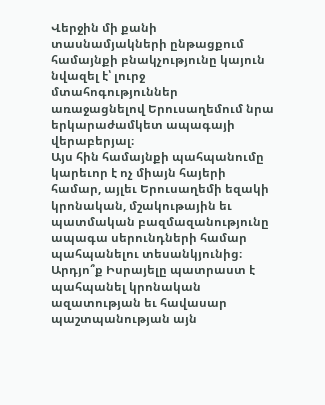Վերջին մի քանի տասնամյակների ընթացքում համայնքի բնակչությունը կայուն նվազել է՝ լուրջ մտահոգություններ առաջացնելով Երուսաղեմում նրա երկարաժամկետ ապագայի վերաբերյալ։
Այս հին համայնքի պահպանումը կարեւոր է ոչ միայն հայերի համար, այլեւ Երուսաղեմի եզակի կրոնական, մշակութային եւ պատմական բազմազանությունը ապագա սերունդների համար պահպանելու տեսանկյունից։
Արդյո՞ք Իսրայելը պատրաստ է պահպանել կրոնական ազատության եւ հավասար պաշտպանության այն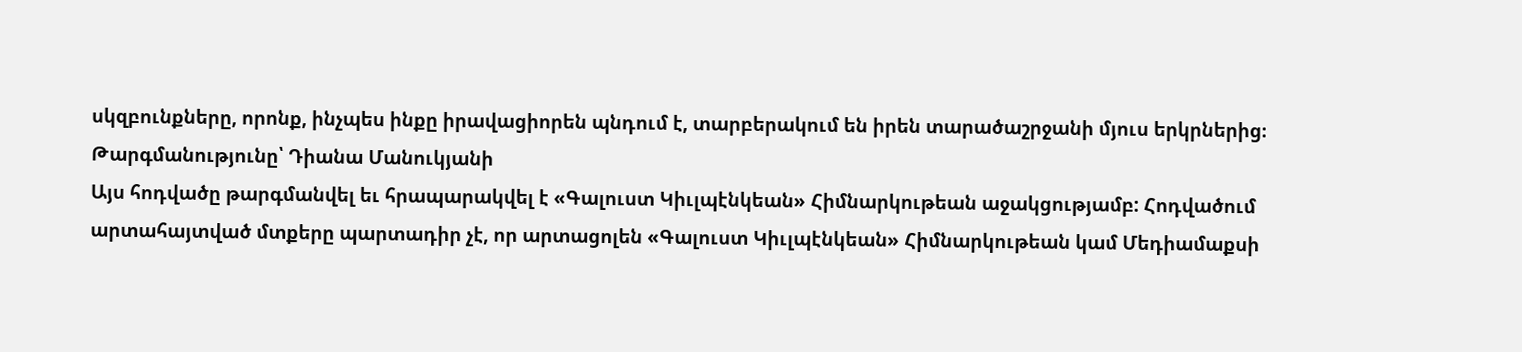սկզբունքները, որոնք, ինչպես ինքը իրավացիորեն պնդում է, տարբերակում են իրեն տարածաշրջանի մյուս երկրներից։
Թարգմանությունը՝ Դիանա Մանուկյանի
Այս հոդվածը թարգմանվել եւ հրապարակվել է «Գալուստ Կիւլպէնկեան» Հիմնարկութեան աջակցությամբ: Հոդվածում արտահայտված մտքերը պարտադիր չէ, որ արտացոլեն «Գալուստ Կիւլպէնկեան» Հիմնարկութեան կամ Մեդիամաքսի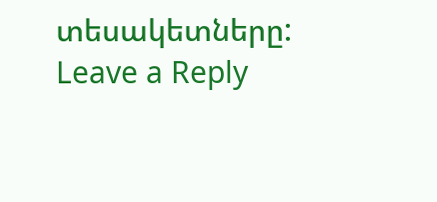տեսակետները:
Leave a Reply